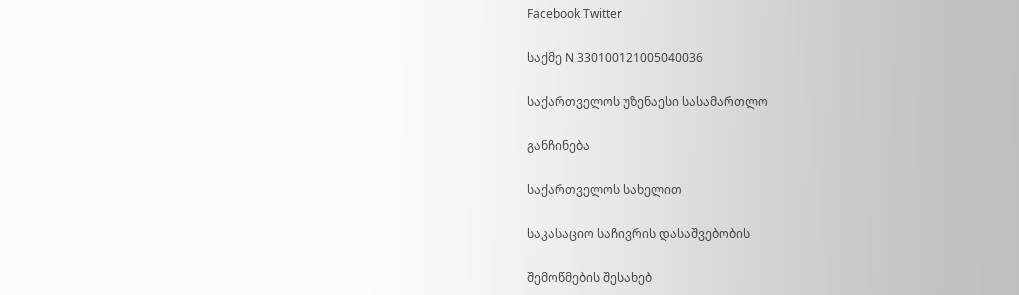Facebook Twitter

საქმე N 330100121005040036

საქართველოს უზენაესი სასამართლო

განჩინება

საქართველოს სახელით

საკასაციო საჩივრის დასაშვებობის

შემოწმების შესახებ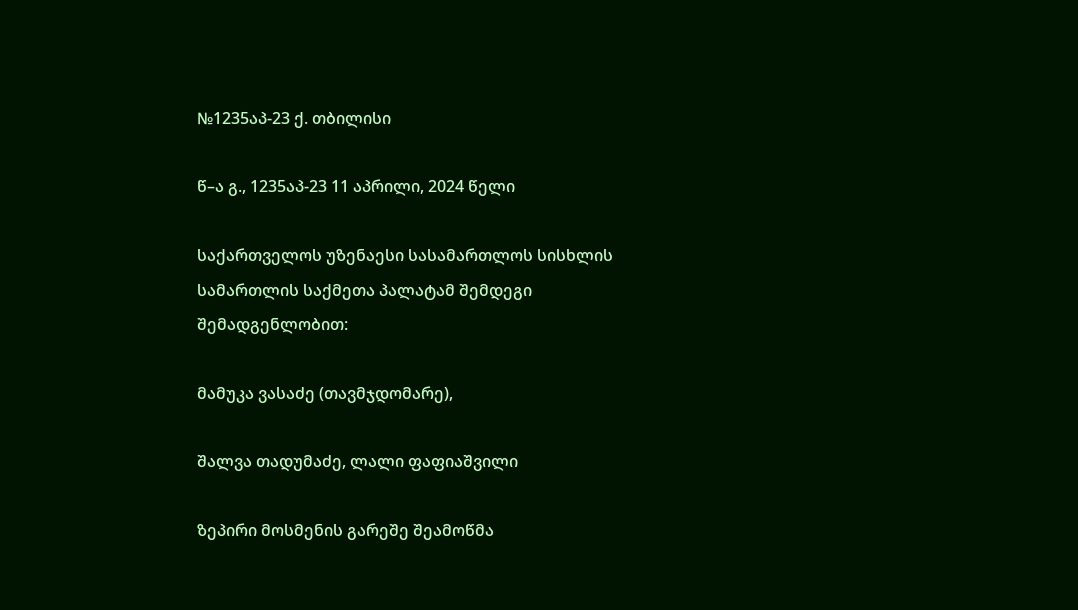№1235აპ-23 ქ. თბილისი

წ–ა გ., 1235აპ-23 11 აპრილი, 2024 წელი

საქართველოს უზენაესი სასამართლოს სისხლის სამართლის საქმეთა პალატამ შემდეგი შემადგენლობით:

მამუკა ვასაძე (თავმჯდომარე),

შალვა თადუმაძე, ლალი ფაფიაშვილი

ზეპირი მოსმენის გარეშე შეამოწმა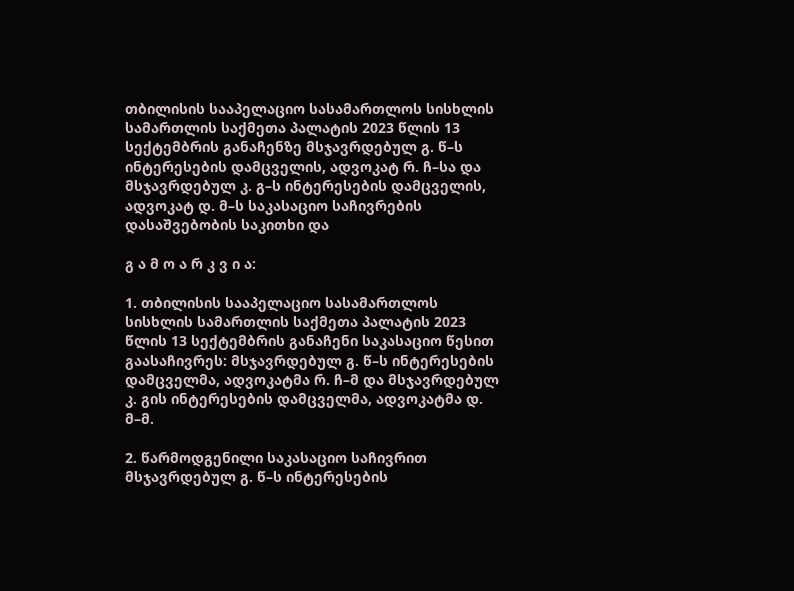თბილისის სააპელაციო სასამართლოს სისხლის სამართლის საქმეთა პალატის 2023 წლის 13 სექტემბრის განაჩენზე მსჯავრდებულ გ. წ–ს ინტერესების დამცველის, ადვოკატ რ. ჩ–სა და მსჯავრდებულ კ. გ–ს ინტერესების დამცველის, ადვოკატ დ. მ–ს საკასაციო საჩივრების დასაშვებობის საკითხი და

გ ა მ ო ა რ კ ვ ი ა:

1. თბილისის სააპელაციო სასამართლოს სისხლის სამართლის საქმეთა პალატის 2023 წლის 13 სექტემბრის განაჩენი საკასაციო წესით გაასაჩივრეს: მსჯავრდებულ გ. წ–ს ინტერესების დამცველმა, ადვოკატმა რ. ჩ–მ და მსჯავრდებულ კ. გის ინტერესების დამცველმა, ადვოკატმა დ. მ–მ.

2. წარმოდგენილი საკასაციო საჩივრით მსჯავრდებულ გ. წ–ს ინტერესების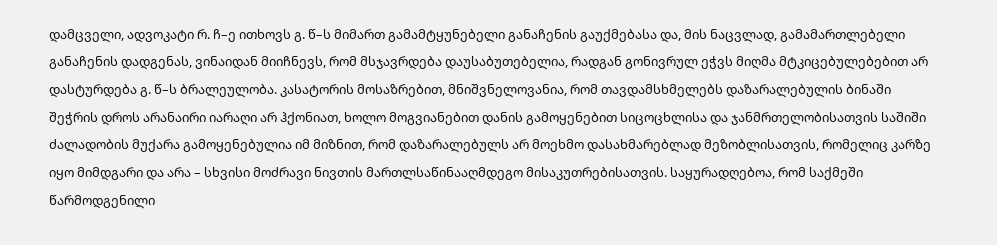დამცველი, ადვოკატი რ. ჩ–ე ითხოვს გ. წ–ს მიმართ გამამტყუნებელი განაჩენის გაუქმებასა და, მის ნაცვლად, გამამართლებელი განაჩენის დადგენას, ვინაიდან მიიჩნევს, რომ მსჯავრდება დაუსაბუთებელია, რადგან გონივრულ ეჭვს მიღმა მტკიცებულებებით არ დასტურდება გ. წ–ს ბრალეულობა. კასატორის მოსაზრებით, მნიშვნელოვანია, რომ თავდამსხმელებს დაზარალებულის ბინაში შეჭრის დროს არანაირი იარაღი არ ჰქონიათ, ხოლო მოგვიანებით დანის გამოყენებით სიცოცხლისა და ჯანმრთელობისათვის საშიში ძალადობის მუქარა გამოყენებულია იმ მიზნით, რომ დაზარალებულს არ მოეხმო დასახმარებლად მეზობლისათვის, რომელიც კარზე იყო მიმდგარი და არა – სხვისი მოძრავი ნივთის მართლსაწინააღმდეგო მისაკუთრებისათვის. საყურადღებოა, რომ საქმეში წარმოდგენილი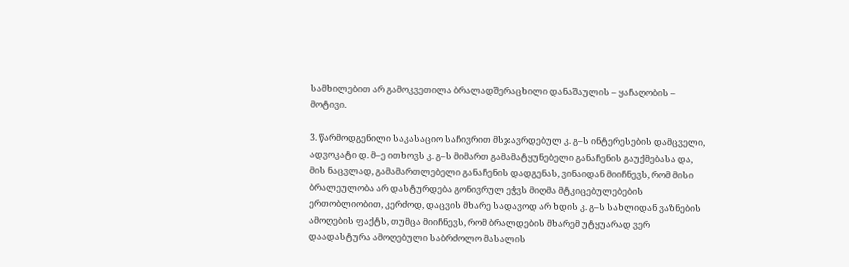სამხილებით არ გამოკვეთილა ბრალადშერაცხილი დანაშაულის – ყაჩაღობის – მოტივი.

3. წარმოდგენილი საკასაციო საჩივრით მსჯავრდებულ კ. გ–ს ინტერესების დამცველი, ადვოკატი დ. მ–ე ითხოვს კ. გ–ს მიმართ გამამატყუნებელი განაჩენის გაუქმებასა და, მის ნაცვლად, გამამართლებელი განაჩენის დადგენას, ვინაიდან მიიჩნევს, რომ მისი ბრალეულობა არ დასტურდება გონივრულ ეჭვს მიღმა მტკიცებულებების ერთობლიობით, კერძოდ, დაცვის მხარე სადავოდ არ ხდის კ. გ–ს სახლიდან ვაზნების ამოღების ფაქტს, თუმცა მიიჩნევს, რომ ბრალდების მხარემ უტყუარად ვერ დაადასტურა ამოღებული საბრძოლო მასალის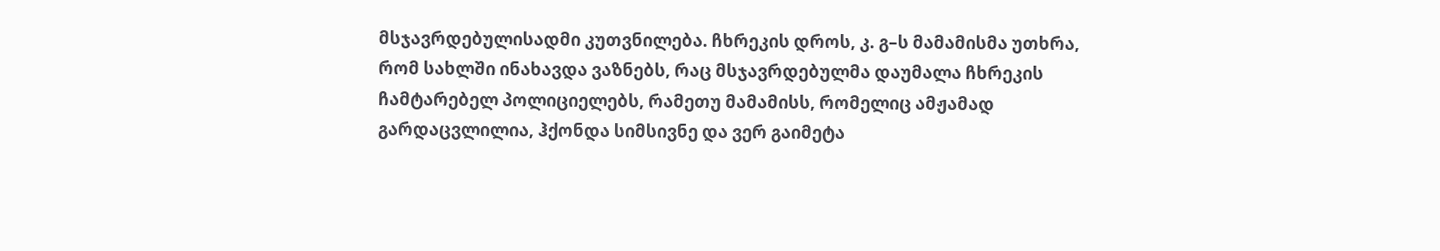მსჯავრდებულისადმი კუთვნილება. ჩხრეკის დროს, კ. გ–ს მამამისმა უთხრა, რომ სახლში ინახავდა ვაზნებს, რაც მსჯავრდებულმა დაუმალა ჩხრეკის ჩამტარებელ პოლიციელებს, რამეთუ მამამისს, რომელიც ამჟამად გარდაცვლილია, ჰქონდა სიმსივნე და ვერ გაიმეტა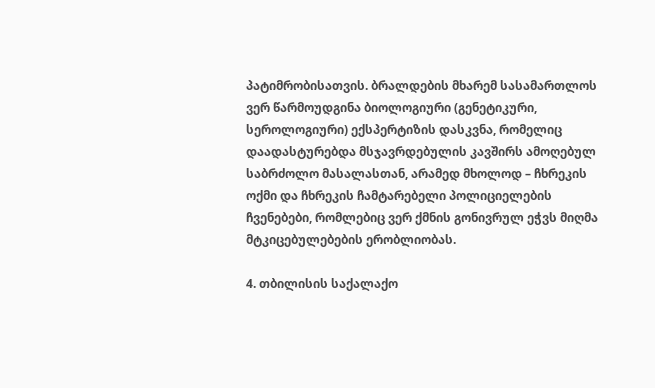პატიმრობისათვის. ბრალდების მხარემ სასამართლოს ვერ წარმოუდგინა ბიოლოგიური (გენეტიკური, სეროლოგიური) ექსპერტიზის დასკვნა, რომელიც დაადასტურებდა მსჯავრდებულის კავშირს ამოღებულ საბრძოლო მასალასთან, არამედ მხოლოდ – ჩხრეკის ოქმი და ჩხრეკის ჩამტარებელი პოლიციელების ჩვენებები, რომლებიც ვერ ქმნის გონივრულ ეჭვს მიღმა მტკიცებულებების ერობლიობას.

4. თბილისის საქალაქო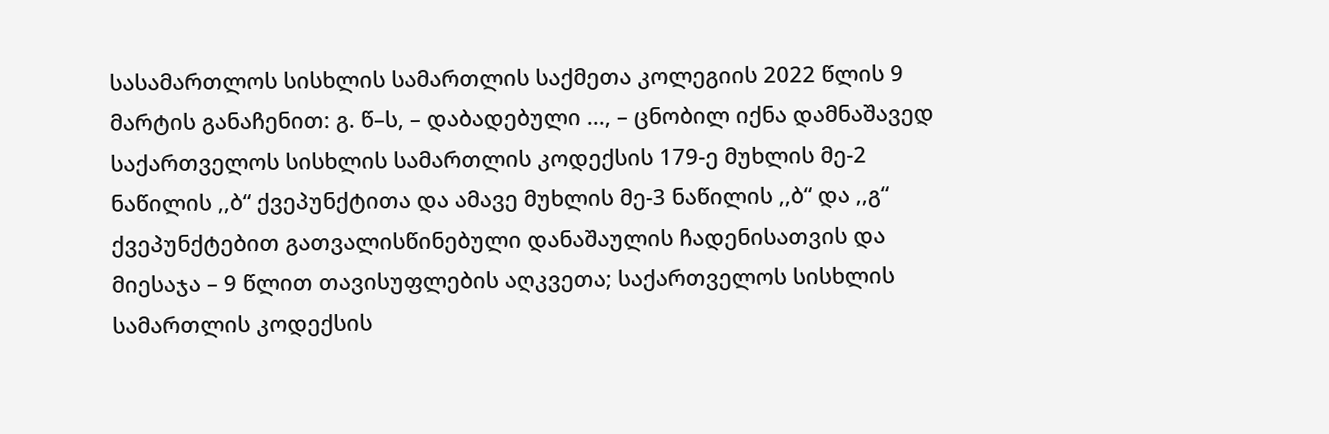სასამართლოს სისხლის სამართლის საქმეთა კოლეგიის 2022 წლის 9 მარტის განაჩენით: გ. წ–ს, – დაბადებული ..., – ცნობილ იქნა დამნაშავედ საქართველოს სისხლის სამართლის კოდექსის 179-ე მუხლის მე-2 ნაწილის ,,ბ“ ქვეპუნქტითა და ამავე მუხლის მე-3 ნაწილის ,,ბ“ და ,,გ“ ქვეპუნქტებით გათვალისწინებული დანაშაულის ჩადენისათვის და მიესაჯა – 9 წლით თავისუფლების აღკვეთა; საქართველოს სისხლის სამართლის კოდექსის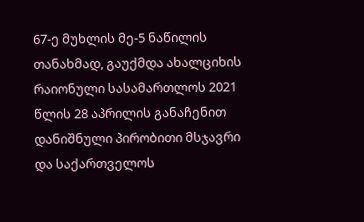67-ე მუხლის მე-5 ნაწილის თანახმად, გაუქმდა ახალციხის რაიონული სასამართლოს 2021 წლის 28 აპრილის განაჩენით დანიშნული პირობითი მსჯავრი და საქართველოს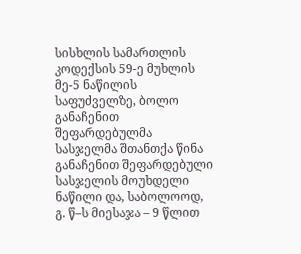სისხლის სამართლის კოდექსის 59-ე მუხლის მე-5 ნაწილის საფუძველზე, ბოლო განაჩენით შეფარდებულმა სასჯელმა შთანთქა წინა განაჩენით შეფარდებული სასჯელის მოუხდელი ნაწილი და, საბოლოოდ, გ. წ–ს მიესაჯა – 9 წლით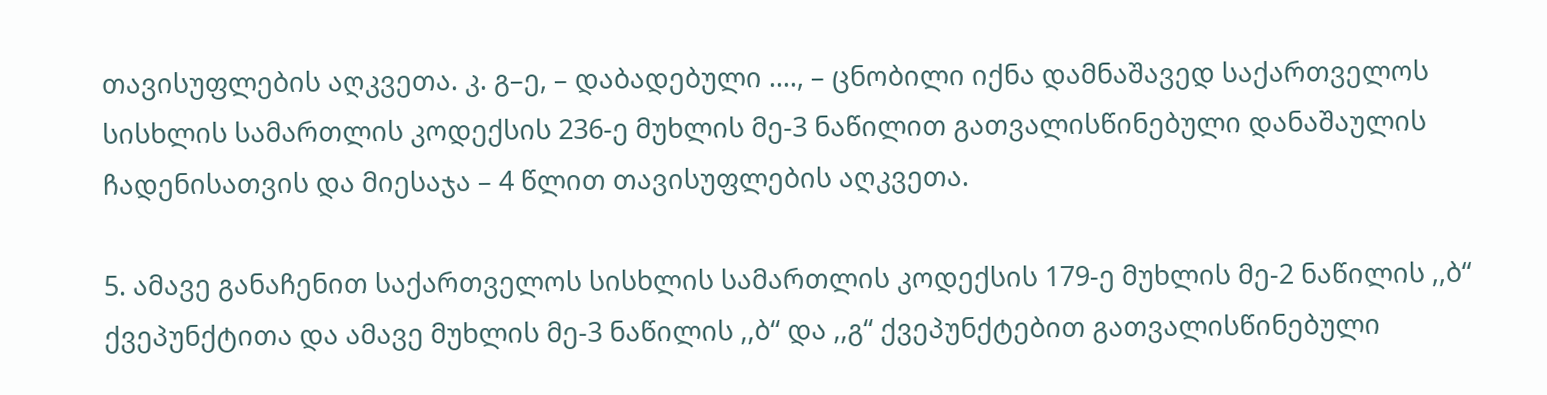თავისუფლების აღკვეთა. კ. გ–ე, – დაბადებული ...., – ცნობილი იქნა დამნაშავედ საქართველოს სისხლის სამართლის კოდექსის 236-ე მუხლის მე-3 ნაწილით გათვალისწინებული დანაშაულის ჩადენისათვის და მიესაჯა – 4 წლით თავისუფლების აღკვეთა.

5. ამავე განაჩენით საქართველოს სისხლის სამართლის კოდექსის 179-ე მუხლის მე-2 ნაწილის ,,ბ“ ქვეპუნქტითა და ამავე მუხლის მე-3 ნაწილის ,,ბ“ და ,,გ“ ქვეპუნქტებით გათვალისწინებული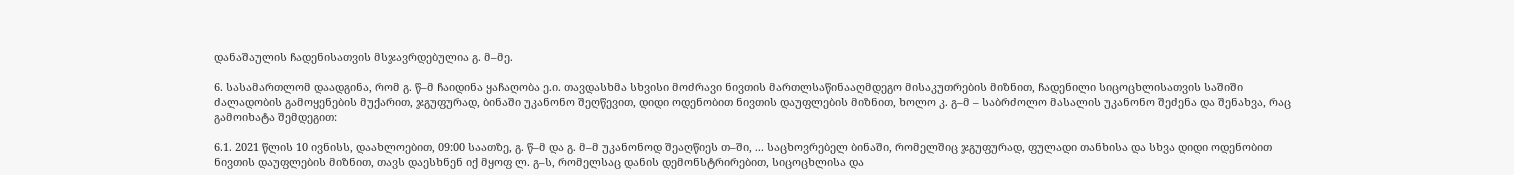დანაშაულის ჩადენისათვის მსჯავრდებულია გ. მ–მე.

6. სასამართლომ დაადგინა, რომ გ. წ–მ ჩაიდინა ყაჩაღობა ე.ი. თავდასხმა სხვისი მოძრავი ნივთის მართლსაწინააღმდეგო მისაკუთრების მიზნით, ჩადენილი სიცოცხლისათვის საშიში ძალადობის გამოყენების მუქარით, ჯგუფურად, ბინაში უკანონო შეღწევით, დიდი ოდენობით ნივთის დაუფლების მიზნით, ხოლო კ. გ–მ – საბრძოლო მასალის უკანონო შეძენა და შენახვა, რაც გამოიხატა შემდეგით:

6.1. 2021 წლის 10 ივნისს, დაახლოებით, 09:00 საათზე, გ. წ–მ და გ. მ–მ უკანონოდ შეაღწიეს თ–ში, ... საცხოვრებელ ბინაში, რომელშიც ჯგუფურად, ფულადი თანხისა და სხვა დიდი ოდენობით ნივთის დაუფლების მიზნით, თავს დაესხნენ იქ მყოფ ლ. გ–ს, რომელსაც დანის დემონსტრირებით, სიცოცხლისა და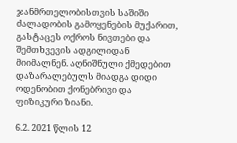ჯანმრთელობისთვის საშიში ძალადობის გამოყენების მუქარით, გასტაცეს ოქროს ნივთები და შემთხვევის ადგილიდან მიიმალნენ. აღნიშნული ქმედებით დაზარალებულს მიადგა დიდი ოდენობით ქონებრივი და ფიზიკური ზიანი.

6.2. 2021 წლის 12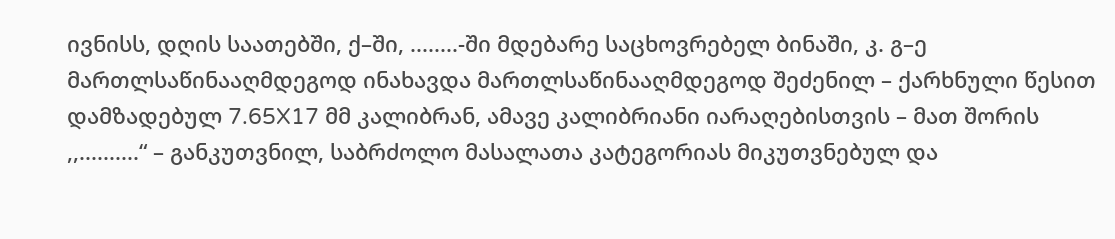ივნისს, დღის საათებში, ქ–ში, ........-ში მდებარე საცხოვრებელ ბინაში, კ. გ–ე მართლსაწინააღმდეგოდ ინახავდა მართლსაწინააღმდეგოდ შეძენილ – ქარხნული წესით დამზადებულ 7.65X17 მმ კალიბრან, ამავე კალიბრიანი იარაღებისთვის – მათ შორის ,,..........“ – განკუთვნილ, საბრძოლო მასალათა კატეგორიას მიკუთვნებულ და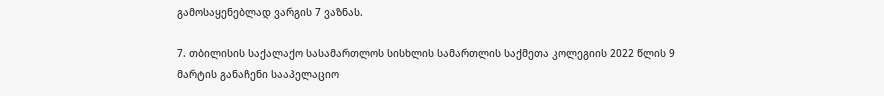გამოსაყენებლად ვარგის 7 ვაზნას.

7. თბილისის საქალაქო სასამართლოს სისხლის სამართლის საქმეთა კოლეგიის 2022 წლის 9 მარტის განაჩენი სააპელაციო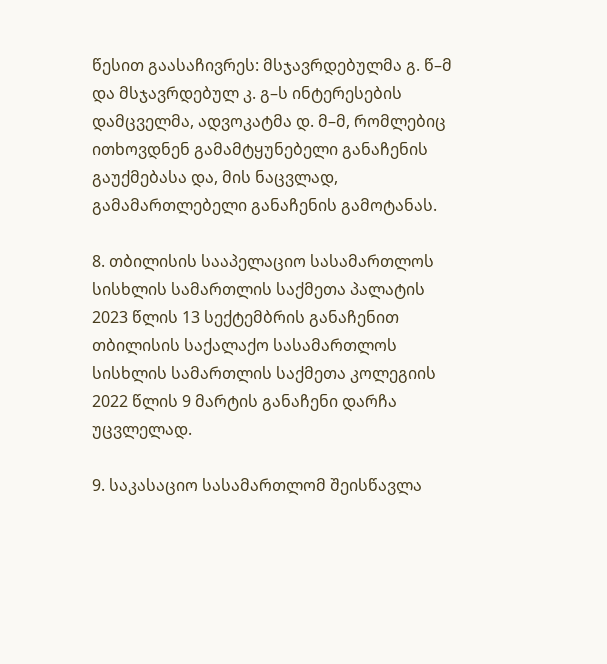წესით გაასაჩივრეს: მსჯავრდებულმა გ. წ–მ და მსჯავრდებულ კ. გ–ს ინტერესების დამცველმა, ადვოკატმა დ. მ–მ, რომლებიც ითხოვდნენ გამამტყუნებელი განაჩენის გაუქმებასა და, მის ნაცვლად, გამამართლებელი განაჩენის გამოტანას.

8. თბილისის სააპელაციო სასამართლოს სისხლის სამართლის საქმეთა პალატის 2023 წლის 13 სექტემბრის განაჩენით თბილისის საქალაქო სასამართლოს სისხლის სამართლის საქმეთა კოლეგიის 2022 წლის 9 მარტის განაჩენი დარჩა უცვლელად.

9. საკასაციო სასამართლომ შეისწავლა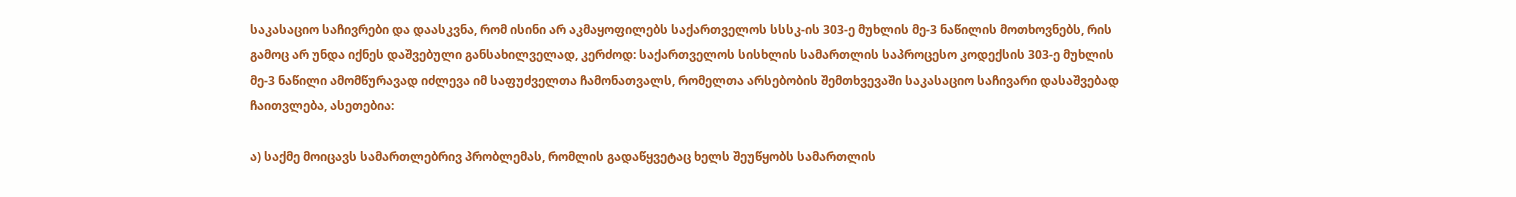საკასაციო საჩივრები და დაასკვნა, რომ ისინი არ აკმაყოფილებს საქართველოს სსსკ-ის 303-ე მუხლის მე-3 ნაწილის მოთხოვნებს, რის გამოც არ უნდა იქნეს დაშვებული განსახილველად, კერძოდ: საქართველოს სისხლის სამართლის საპროცესო კოდექსის 303-ე მუხლის მე-3 ნაწილი ამომწურავად იძლევა იმ საფუძველთა ჩამონათვალს, რომელთა არსებობის შემთხვევაში საკასაციო საჩივარი დასაშვებად ჩაითვლება, ასეთებია:

ა) საქმე მოიცავს სამართლებრივ პრობლემას, რომლის გადაწყვეტაც ხელს შეუწყობს სამართლის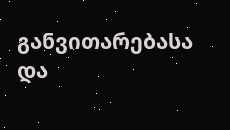განვითარებასა და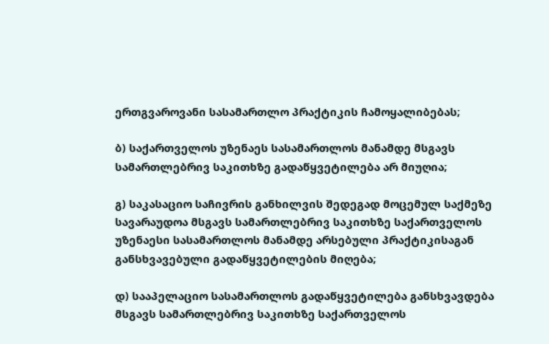ერთგვაროვანი სასამართლო პრაქტიკის ჩამოყალიბებას;

ბ) საქართველოს უზენაეს სასამართლოს მანამდე მსგავს სამართლებრივ საკითხზე გადაწყვეტილება არ მიუღია;

გ) საკასაციო საჩივრის განხილვის შედეგად მოცემულ საქმეზე სავარაუდოა მსგავს სამართლებრივ საკითხზე საქართველოს უზენაესი სასამართლოს მანამდე არსებული პრაქტიკისაგან განსხვავებული გადაწყვეტილების მიღება;

დ) სააპელაციო სასამართლოს გადაწყვეტილება განსხვავდება მსგავს სამართლებრივ საკითხზე საქართველოს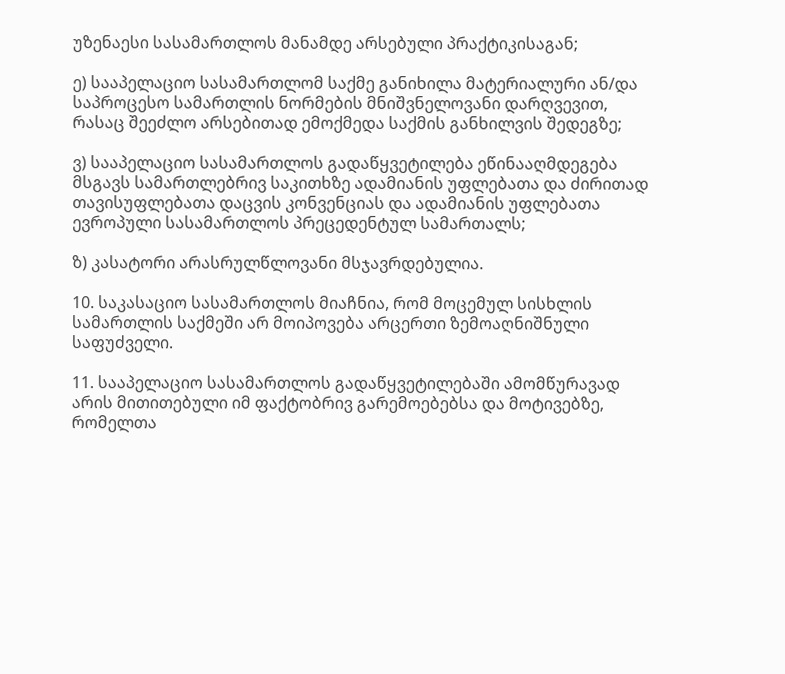უზენაესი სასამართლოს მანამდე არსებული პრაქტიკისაგან;

ე) სააპელაციო სასამართლომ საქმე განიხილა მატერიალური ან/და საპროცესო სამართლის ნორმების მნიშვნელოვანი დარღვევით, რასაც შეეძლო არსებითად ემოქმედა საქმის განხილვის შედეგზე;

ვ) სააპელაციო სასამართლოს გადაწყვეტილება ეწინააღმდეგება მსგავს სამართლებრივ საკითხზე ადამიანის უფლებათა და ძირითად თავისუფლებათა დაცვის კონვენციას და ადამიანის უფლებათა ევროპული სასამართლოს პრეცედენტულ სამართალს;

ზ) კასატორი არასრულწლოვანი მსჯავრდებულია.

10. საკასაციო სასამართლოს მიაჩნია, რომ მოცემულ სისხლის სამართლის საქმეში არ მოიპოვება არცერთი ზემოაღნიშნული საფუძველი.

11. სააპელაციო სასამართლოს გადაწყვეტილებაში ამომწურავად არის მითითებული იმ ფაქტობრივ გარემოებებსა და მოტივებზე, რომელთა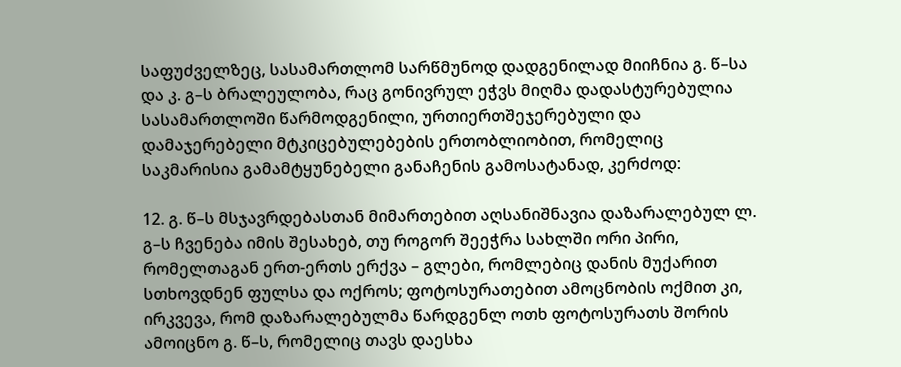საფუძველზეც, სასამართლომ სარწმუნოდ დადგენილად მიიჩნია გ. წ–სა და კ. გ–ს ბრალეულობა, რაც გონივრულ ეჭვს მიღმა დადასტურებულია სასამართლოში წარმოდგენილი, ურთიერთშეჯერებული და დამაჯერებელი მტკიცებულებების ერთობლიობით, რომელიც საკმარისია გამამტყუნებელი განაჩენის გამოსატანად, კერძოდ:

12. გ. წ–ს მსჯავრდებასთან მიმართებით აღსანიშნავია დაზარალებულ ლ. გ–ს ჩვენება იმის შესახებ, თუ როგორ შეეჭრა სახლში ორი პირი, რომელთაგან ერთ-ერთს ერქვა – გლები, რომლებიც დანის მუქარით სთხოვდნენ ფულსა და ოქროს; ფოტოსურათებით ამოცნობის ოქმით კი, ირკვევა, რომ დაზარალებულმა წარდგენლ ოთხ ფოტოსურათს შორის ამოიცნო გ. წ–ს, რომელიც თავს დაესხა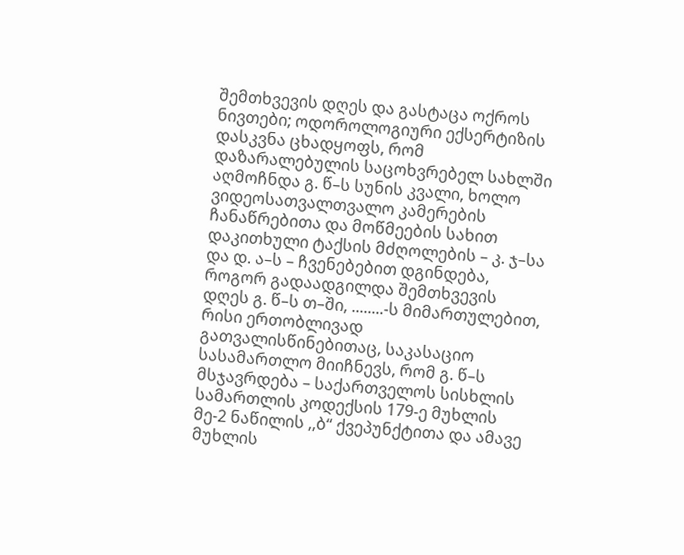შემთხვევის დღეს და გასტაცა ოქროს ნივთები; ოდოროლოგიური ექსერტიზის დასკვნა ცხადყოფს, რომ დაზარალებულის საცოხვრებელ სახლში აღმოჩნდა გ. წ–ს სუნის კვალი, ხოლო ვიდეოსათვალთვალო კამერების ჩანაწრებითა და მოწმეების სახით დაკითხული ტაქსის მძღოლების – კ. ჯ–სა და დ. ა–ს – ჩვენებებით დგინდება, როგორ გადაადგილდა შემთხვევის დღეს გ. წ–ს თ–ში, ........-ს მიმართულებით, რისი ერთობლივად გათვალისწინებითაც, საკასაციო სასამართლო მიიჩნევს, რომ გ. წ–ს მსჯავრდება – საქართველოს სისხლის სამართლის კოდექსის 179-ე მუხლის მე-2 ნაწილის ,,ბ“ ქვეპუნქტითა და ამავე მუხლის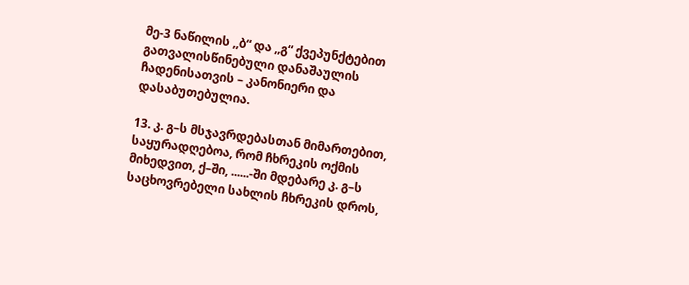მე-3 ნაწილის ,,ბ“ და ,,გ“ ქვეპუნქტებით გათვალისწინებული დანაშაულის ჩადენისათვის – კანონიერი და დასაბუთებულია.

13. კ. გ–ს მსჯავრდებასთან მიმართებით, საყურადღებოა, რომ ჩხრეკის ოქმის მიხედვით, ქ–ში, ......-ში მდებარე კ. გ–ს საცხოვრებელი სახლის ჩხრეკის დროს,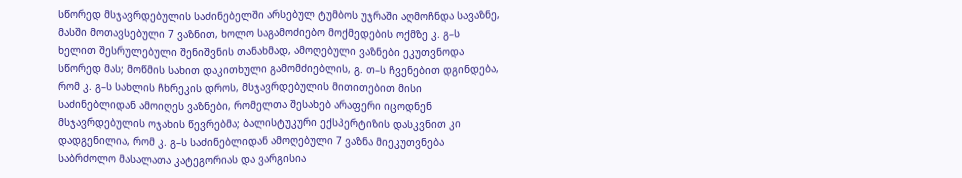სწორედ მსჯავრდებულის საძინებელში არსებულ ტუმბოს უჯრაში აღმოჩნდა სავაზნე, მასში მოთავსებული 7 ვაზნით, ხოლო საგამოძიებო მოქმედების ოქმზე კ. გ–ს ხელით შესრულებული შენიშვნის თანახმად, ამოღებული ვაზნები ეკუთვნოდა სწორედ მას; მოწმის სახით დაკითხული გამომძიებლის, გ. თ–ს ჩვენებით დგინდება, რომ კ. გ–ს სახლის ჩხრეკის დროს, მსჯავრდებულის მითითებით მისი საძინებლიდან ამოიღეს ვაზნები, რომელთა შესახებ არაფერი იცოდნენ მსჯავრდებულის ოჯახის წევრებმა; ბალისტუკური ექსპერტიზის დასკვნით კი დადგენილია, რომ კ. გ–ს საძინებლიდან ამოღებული 7 ვაზნა მიეკუთვნება საბრძოლო მასალათა კატეგორიას და ვარგისია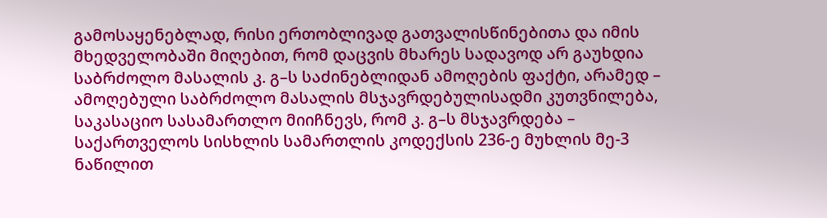გამოსაყენებლად, რისი ერთობლივად გათვალისწინებითა და იმის მხედველობაში მიღებით, რომ დაცვის მხარეს სადავოდ არ გაუხდია საბრძოლო მასალის კ. გ–ს საძინებლიდან ამოღების ფაქტი, არამედ – ამოღებული საბრძოლო მასალის მსჯავრდებულისადმი კუთვნილება, საკასაციო სასამართლო მიიჩნევს, რომ კ. გ–ს მსჯავრდება – საქართველოს სისხლის სამართლის კოდექსის 236-ე მუხლის მე-3 ნაწილით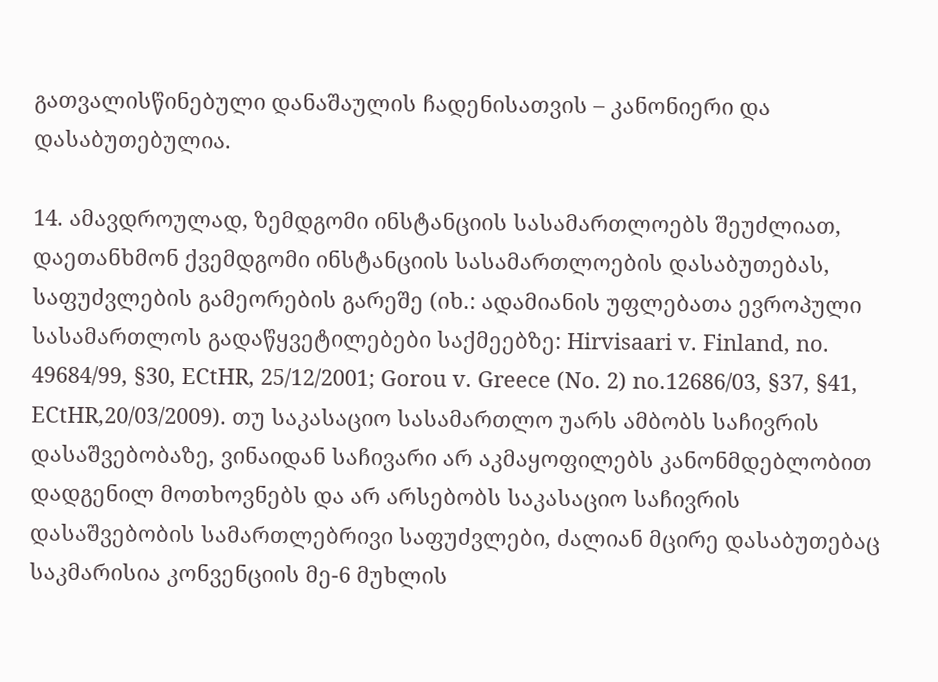გათვალისწინებული დანაშაულის ჩადენისათვის – კანონიერი და დასაბუთებულია.

14. ამავდროულად, ზემდგომი ინსტანციის სასამართლოებს შეუძლიათ, დაეთანხმონ ქვემდგომი ინსტანციის სასამართლოების დასაბუთებას, საფუძვლების გამეორების გარეშე (იხ.: ადამიანის უფლებათა ევროპული სასამართლოს გადაწყვეტილებები საქმეებზე: Hirvisaari v. Finland, no. 49684/99, §30, ECtHR, 25/12/2001; Gorou v. Greece (No. 2) no.12686/03, §37, §41, ECtHR,20/03/2009). თუ საკასაციო სასამართლო უარს ამბობს საჩივრის დასაშვებობაზე, ვინაიდან საჩივარი არ აკმაყოფილებს კანონმდებლობით დადგენილ მოთხოვნებს და არ არსებობს საკასაციო საჩივრის დასაშვებობის სამართლებრივი საფუძვლები, ძალიან მცირე დასაბუთებაც საკმარისია კონვენციის მე-6 მუხლის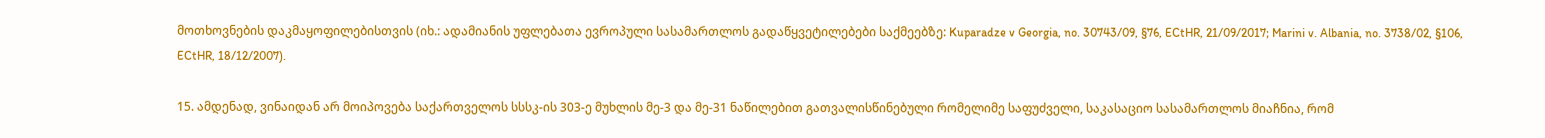მოთხოვნების დაკმაყოფილებისთვის (იხ.: ადამიანის უფლებათა ევროპული სასამართლოს გადაწყვეტილებები საქმეებზე: Kuparadze v Georgia, no. 30743/09, §76, ECtHR, 21/09/2017; Marini v. Albania, no. 3738/02, §106, ECtHR, 18/12/2007).

15. ამდენად, ვინაიდან არ მოიპოვება საქართველოს სსსკ-ის 303-ე მუხლის მე-3 და მე-31 ნაწილებით გათვალისწინებული რომელიმე საფუძველი, საკასაციო სასამართლოს მიაჩნია, რომ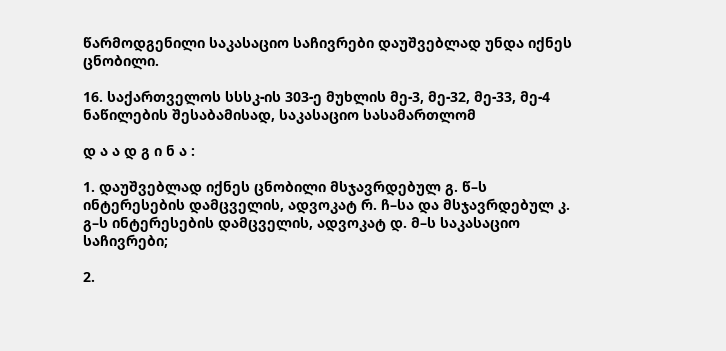წარმოდგენილი საკასაციო საჩივრები დაუშვებლად უნდა იქნეს ცნობილი.

16. საქართველოს სსსკ-ის 303-ე მუხლის მე-3, მე-32, მე-33, მე-4 ნაწილების შესაბამისად, საკასაციო სასამართლომ

დ ა ა დ გ ი ნ ა :

1. დაუშვებლად იქნეს ცნობილი მსჯავრდებულ გ. წ–ს ინტერესების დამცველის, ადვოკატ რ. ჩ–სა და მსჯავრდებულ კ. გ–ს ინტერესების დამცველის, ადვოკატ დ. მ–ს საკასაციო საჩივრები;

2.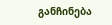განჩინება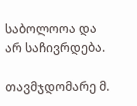საბოლოოა და არ საჩივრდება.

თავმჯდომარე მ.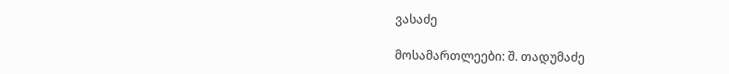ვასაძე

მოსამართლეები: შ. თადუმაძე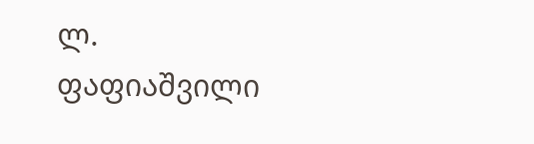ლ. ფაფიაშვილი